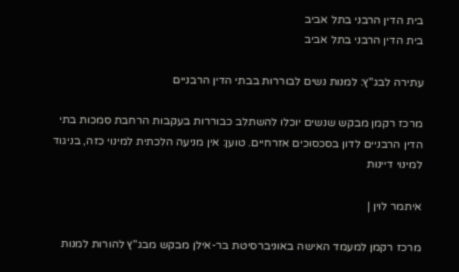בית הדין הרבני בתל אביב
בית הדין הרבני בתל אביב

עתירה לבג"ץ: למנות נשים לבוררות בבתי הדין הרבניים

מרכז רקמן מבקש שנשים יוכלו להשתלב כבוררות בעקבות הרחבת סמכות בתי הדין הרבניים לדון בסכסוכים אזרחיים. טוען: אין מניעה הלכתית למינוי כזה, בניגוד למינוי דיינות

איתמר לוין |

מרכז רקמן למעמד האישה באוניברסיטת בר-אילן מבקש מבג"ץ להורות למנות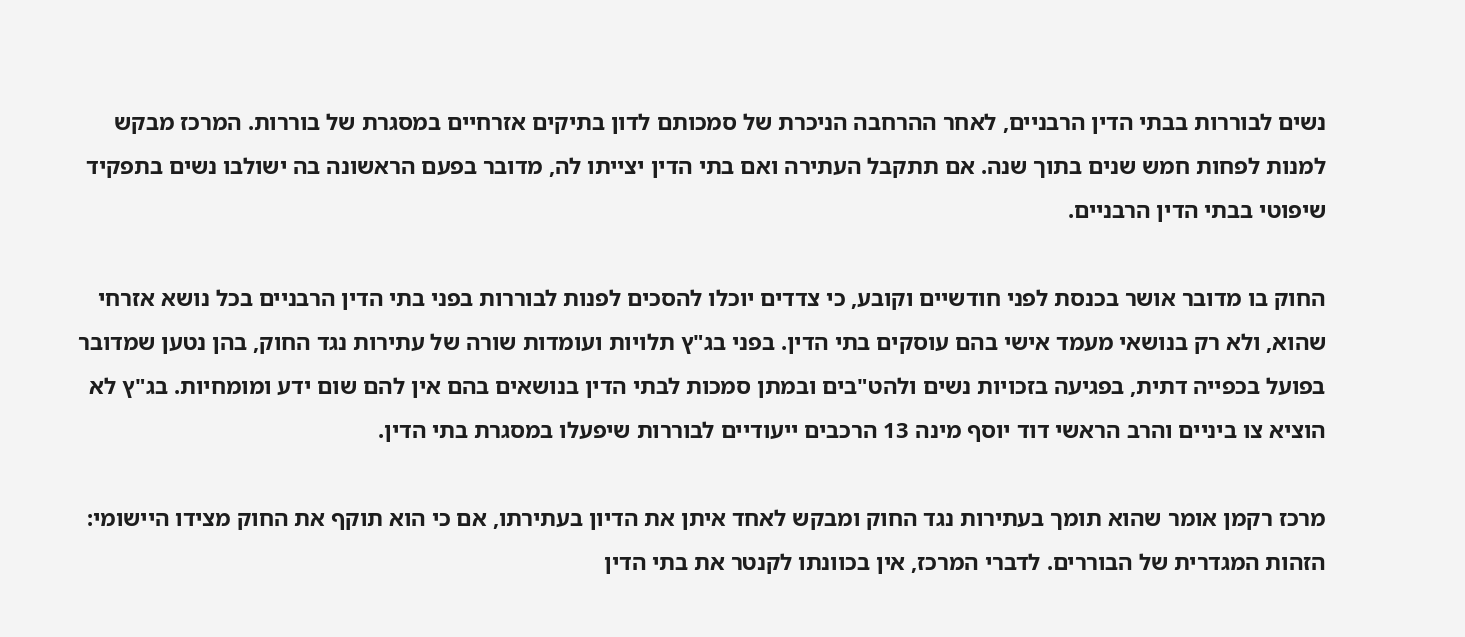נשים לבוררות בבתי הדין הרבניים, לאחר ההרחבה הניכרת של סמכותם לדון בתיקים אזרחיים במסגרת של בוררות. המרכז מבקש למנות לפחות חמש שנים בתוך שנה. אם תתקבל העתירה ואם בתי הדין יצייתו לה, מדובר בפעם הראשונה בה ישולבו נשים בתפקיד שיפוטי בבתי הדין הרבניים.

החוק בו מדובר אושר בכנסת לפני חודשיים וקובע, כי צדדים יוכלו להסכים לפנות לבוררות בפני בתי הדין הרבניים בכל נושא אזרחי שהוא, ולא רק בנושאי מעמד אישי בהם עוסקים בתי הדין. בפני בג"ץ תלויות ועומדות שורה של עתירות נגד החוק, בהן נטען שמדובר בפועל בכפייה דתית, בפגיעה בזכויות נשים ולהט"בים ובמתן סמכות לבתי הדין בנושאים בהם אין להם שום ידע ומומחיות. בג"ץ לא הוציא צו ביניים והרב הראשי דוד יוסף מינה 13 הרכבים ייעודיים לבוררות שיפעלו במסגרת בתי הדין.

מרכז רקמן אומר שהוא תומך בעתירות נגד החוק ומבקש לאחד איתן את הדיון בעתירתו, אם כי הוא תוקף את החוק מצידו היישומי: הזהות המגדרית של הבוררים. לדברי המרכז, אין בכוונתו לקנטר את בתי הדין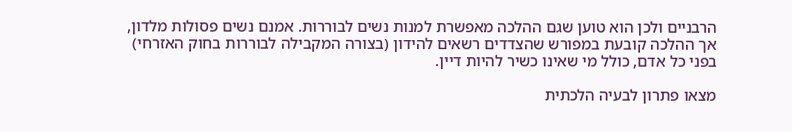הרבניים ולכן הוא טוען שגם ההלכה מאפשרת למנות נשים לבוררות. אמנם נשים פסולות מלדון, אך ההלכה קובעת במפורש שהצדדים רשאים להידון (בצורה המקבילה לבוררות בחוק האזרחי) בפני כל אדם, כולל מי שאינו כשיר להיות דיין.

מצאו פתרון לבעיה הלכתית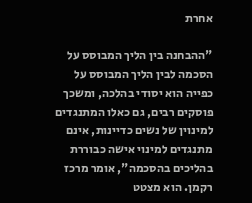אחרת

"ההבחנה בין הליך המבוסס על הסכמה לבין הליך המבוסס על כפייה הוא יסודי בהלכה, ומשכך פוסקים רבים, גם כאלו המתנגדים למינוין של נשים כדיינות, אינם מתנגדים למינוי אישה כבוררת בהליכים בהסכמה", אומר מרכז רקמן. הוא מצטט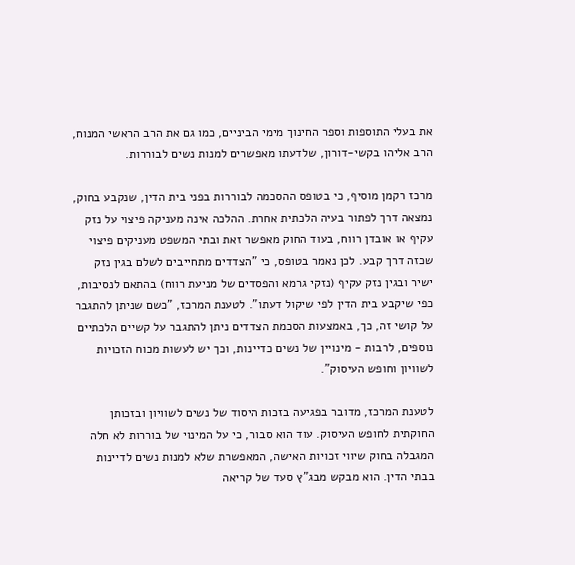את בעלי התוספות וספר החינוך מימי הביניים, כמו גם את הרב הראשי המנוח, הרב אליהו בקשי-דורון, שלדעתו מאפשרים למנות נשים לבוררות.

מרכז רקמן מוסיף, כי בטופס ההסכמה לבוררות בפני בית הדין, שנקבע בחוק, נמצאה דרך לפתור בעיה הלכתית אחרת. ההלכה אינה מעניקה פיצוי על נזק עקיף או אובדן רווח, בעוד החוק מאפשר זאת ובתי המשפט מעניקים פיצוי שכזה דרך קבע. לכן נאמר בטופס, כי "הצדדים מתחייבים לשלם בגין נזק ישיר ובגין נזק עקיף (נזקי גרמא והפסדים של מניעת רווח) בהתאם לנסיבות, כפי שיקבע בית הדין לפי שיקול דעתו". לטענת המרכז, "כשם שניתן להתגבר על קושי זה, כך, באמצעות הסכמת הצדדים ניתן להתגבר על קשיים הלכתיים נוספים, לרבות - מינויין של נשים כדיינות, וכך יש לעשות מכוח הזכויות לשוויון וחופש העיסוק".

לטענת המרכז, מדובר בפגיעה בזכות היסוד של נשים לשוויון ובזכותן החוקתית לחופש העיסוק. עוד הוא סבור, כי על המינוי של בוררות לא חלה המגבלה בחוק שיווי זכויות האישה, המאפשרת שלא למנות נשים לדיינות בבתי הדין. הוא מבקש מבג"ץ סעד של קריאה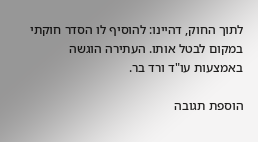לתוך החוק, דהיינו: להוסיף לו הסדר חוקתי במקום לבטל אותו. העתירה הוגשה באמצעות עו"ד ורד בר.

הוספת תגובה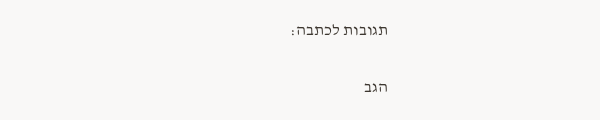תגובות לכתבה:

הגב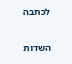לכתבה

השדות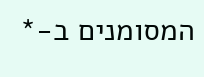המסומנים ב-*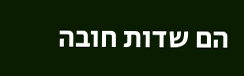הם שדות חובה